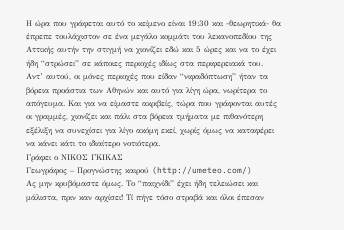Η ώρα που γράφεται αυτό το κείμενο είναι 19:30 και -θεωρητικά- θα έπρεπε τουλάχιστον σε ένα μεγάλο κομμάτι του λεκανοπεδίου της Αττικής αυτήν την στιγμή να χιονίζει εδώ και 5 ώρες και να το έχει ήδη “στρώσει” σε κάποιες περιοχές ιδίως στα περιφερειακά του. Αντ’ αυτού, οι μόνες περιοχές που είδαν “νιφαδόπτωση” ήταν τα βόρεια προάστια των Αθηνών και αυτό για λίγη ώρα, νωρίτερα το απόγευμα. Και για να είμαστε ακριβείς, τώρα που γράφονται αυτές οι γραμμές, χιονίζει και πάλι στα βόρεια τμήματα με πιθανότερη εξέλιξη να συνεχίσει για λίγο ακόμη εκεί, χωρίς όμως να καταφέρει να κάνει κάτι το ιδιαίτερο νοτιότερα.
Γράφει ο ΝΙΚΟΣ ΓΚΙΚΑΣ
Γεωγράφος – Προγνώστης καιρού (http://umeteo.com/)
Ας μην κρυβόμαστε όμως. Το “παιχνίδι” έχει ήδη τελειώσει και μάλιστα, πριν καν αρχίσει! Τί πήγε τόσο στραβά και όλοι έπεσαν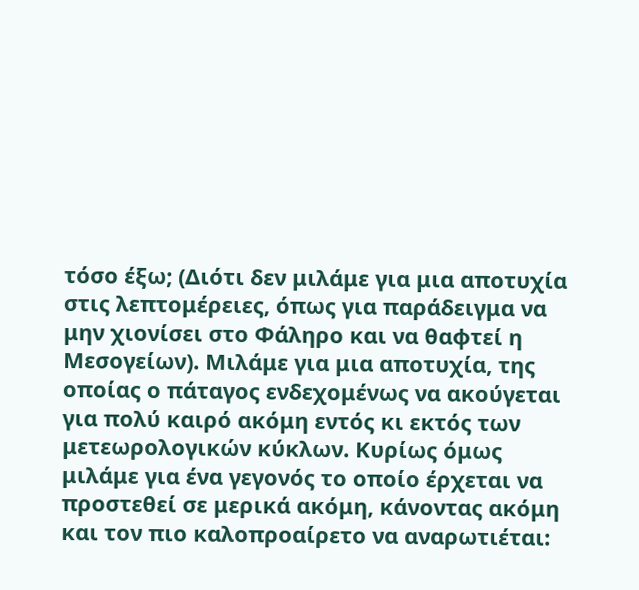τόσο έξω; (Διότι δεν μιλάμε για μια αποτυχία στις λεπτομέρειες, όπως για παράδειγμα να μην χιονίσει στο Φάληρο και να θαφτεί η Μεσογείων). Μιλάμε για μια αποτυχία, της οποίας ο πάταγος ενδεχομένως να ακούγεται για πολύ καιρό ακόμη εντός κι εκτός των μετεωρολογικών κύκλων. Κυρίως όμως μιλάμε για ένα γεγονός το οποίο έρχεται να προστεθεί σε μερικά ακόμη, κάνοντας ακόμη και τον πιο καλοπροαίρετο να αναρωτιέται: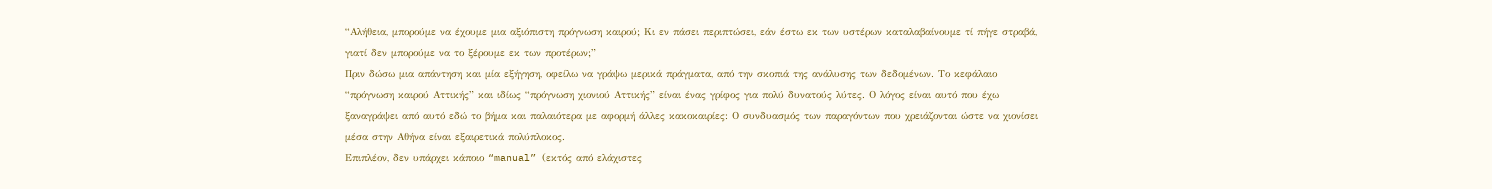“Αλήθεια, μπορούμε να έχουμε μια αξιόπιστη πρόγνωση καιρού; Κι εν πάσει περιπτώσει, εάν έστω εκ των υστέρων καταλαβαίνουμε τί πήγε στραβά, γιατί δεν μπορούμε να το ξέρουμε εκ των προτέρων;”
Πριν δώσω μια απάντηση και μία εξήγηση, οφείλω να γράψω μερικά πράγματα, από την σκοπιά της ανάλυσης των δεδομένων. Το κεφάλαιο “πρόγνωση καιρού Αττικής” και ιδίως “πρόγνωση χιονιού Αττικής” είναι ένας γρίφος για πολύ δυνατούς λύτες. Ο λόγος είναι αυτό που έχω ξαναγράψει από αυτό εδώ το βήμα και παλαιότερα με αφορμή άλλες κακοκαιρίες: Ο συνδυασμός των παραγόντων που χρειάζονται ώστε να χιονίσει μέσα στην Αθήνα είναι εξαιρετικά πολύπλοκος.
Επιπλέον, δεν υπάρχει κάποιο “manual” (εκτός από ελάχιστες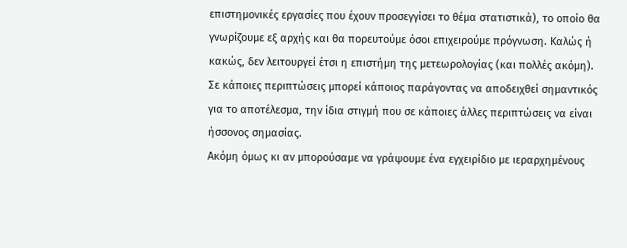επιστημονικές εργασίες που έχουν προσεγγίσει το θέμα στατιστικά), το οποίο θα γνωρίζουμε εξ αρχής και θα πορευτούμε όσοι επιχειρούμε πρόγνωση. Καλώς ή κακώς, δεν λειτουργεί έτσι η επιστήμη της μετεωρολογίας (και πολλές ακόμη). Σε κάποιες περιπτώσεις μπορεί κάποιος παράγοντας να αποδειχθεί σημαντικός για το αποτέλεσμα, την ίδια στιγμή που σε κάποιες άλλες περιπτώσεις να είναι ήσσονος σημασίας.
Ακόμη όμως κι αν μπορούσαμε να γράψουμε ένα εγχειρίδιο με ιεραρχημένους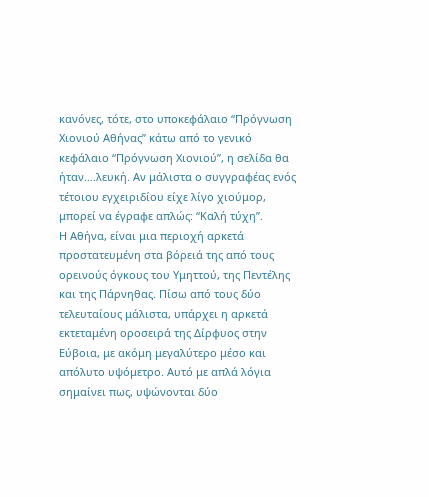κανόνες, τότε, στο υποκεφάλαιο “Πρόγνωση Χιονιού Αθήνας” κάτω από το γενικό κεφάλαιο “Πρόγνωση Χιονιού”, η σελίδα θα ήταν….λευκή. Αν μάλιστα ο συγγραφέας ενός τέτοιου εγχειριδίου είχε λίγο χιούμορ, μπορεί να έγραφε απλώς: “Καλή τύχη”.
Η Αθήνα, είναι μια περιοχή αρκετά προστατευμένη στα βόρειά της από τους ορεινούς όγκους του Υμηττού, της Πεντέλης και της Πάρνηθας. Πίσω από τους δύο τελευταίους μάλιστα, υπάρχει η αρκετά εκτεταμένη οροσειρά της Δίρφυος στην Εύβοια, με ακόμη μεγαλύτερο μέσο και απόλυτο υψόμετρο. Αυτό με απλά λόγια σημαίνει πως, υψώνονται δύο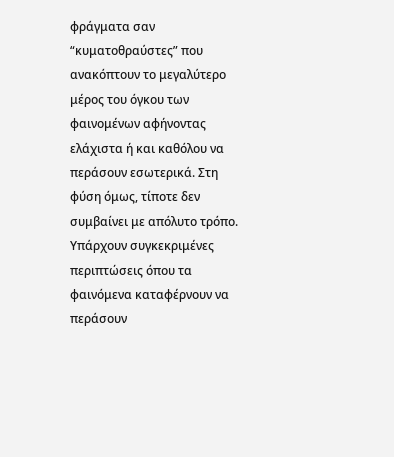φράγματα σαν “κυματοθραύστες” που ανακόπτουν το μεγαλύτερο μέρος του όγκου των φαινομένων αφήνοντας ελάχιστα ή και καθόλου να περάσουν εσωτερικά. Στη φύση όμως, τίποτε δεν συμβαίνει με απόλυτο τρόπο. Υπάρχουν συγκεκριμένες περιπτώσεις όπου τα φαινόμενα καταφέρνουν να περάσουν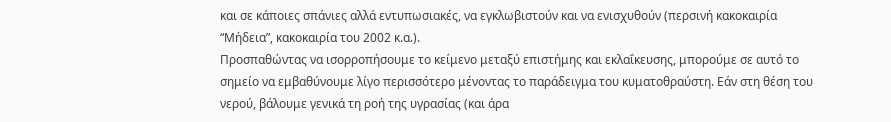και σε κάποιες σπάνιες αλλά εντυπωσιακές, να εγκλωβιστούν και να ενισχυθούν (περσινή κακοκαιρία “Μήδεια”, κακοκαιρία του 2002 κ.α.).
Προσπαθώντας να ισορροπήσουμε το κείμενο μεταξύ επιστήμης και εκλαΐκευσης, μπορούμε σε αυτό το σημείο να εμβαθύνουμε λίγο περισσότερο μένοντας το παράδειγμα του κυματοθραύστη. Εάν στη θέση του νερού, βάλουμε γενικά τη ροή της υγρασίας (και άρα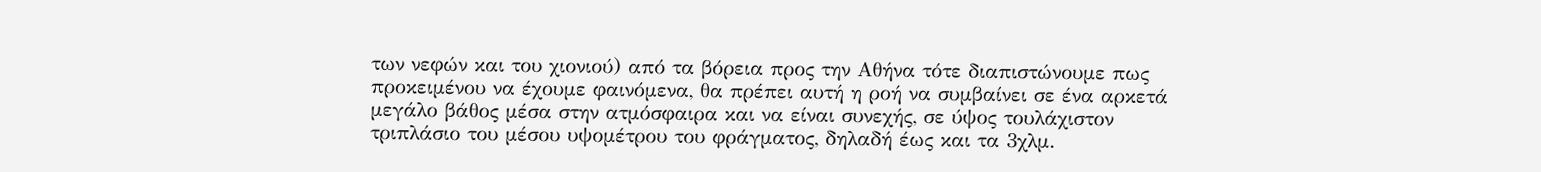των νεφών και του χιονιού) από τα βόρεια προς την Αθήνα τότε διαπιστώνουμε πως προκειμένου να έχουμε φαινόμενα, θα πρέπει αυτή η ροή να συμβαίνει σε ένα αρκετά μεγάλο βάθος μέσα στην ατμόσφαιρα και να είναι συνεχής, σε ύψος τουλάχιστον τριπλάσιο του μέσου υψομέτρου του φράγματος, δηλαδή έως και τα 3χλμ.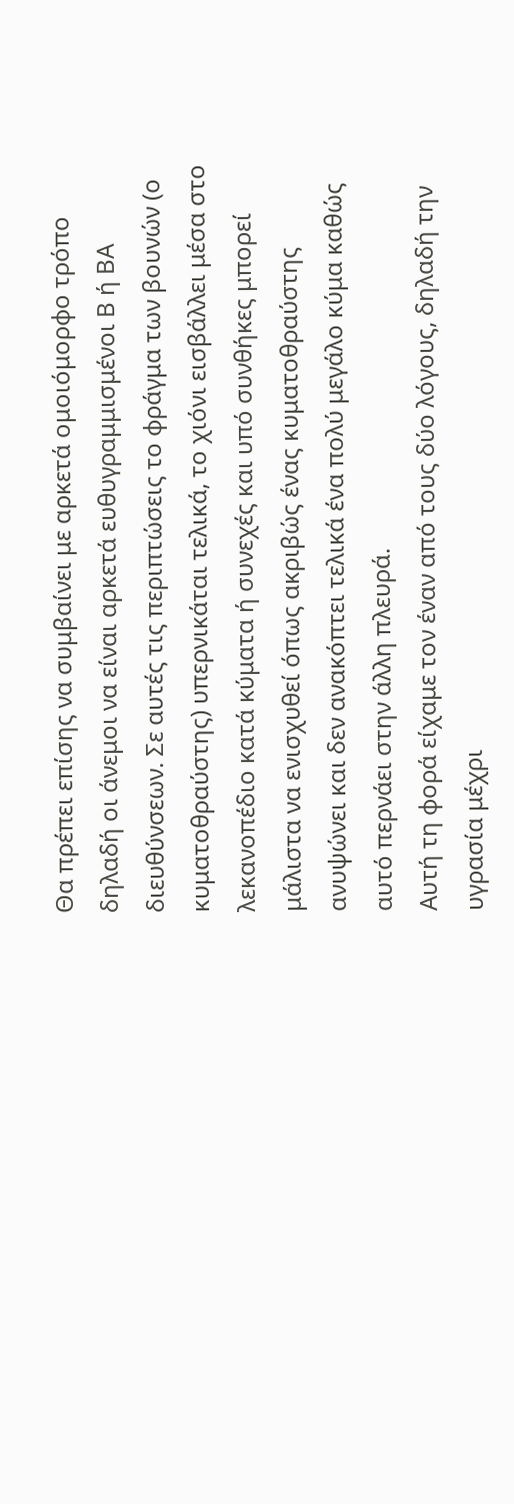Θα πρέπει επίσης να συμβαίνει με αρκετά ομοιόμορφο τρόπο δηλαδή οι άνεμοι να είναι αρκετά ευθυγραμμισμένοι Β ή ΒΑ διευθύνσεων. Σε αυτές τις περιπτώσεις το φράγμα των βουνών (ο κυματοθραύστης) υπερνικάται τελικά, το χιόνι εισβάλλει μέσα στο λεκανοπέδιο κατά κύματα ή συνεχές και υπό συνθήκες μπορεί μάλιστα να ενισχυθεί όπως ακριβώς ένας κυματοθραύστης ανυψώνει και δεν ανακόπτει τελικά ένα πολύ μεγάλο κύμα καθώς αυτό περνάει στην άλλη πλευρά.
Αυτή τη φορά είχαμε τον έναν από τους δύο λόγους, δηλαδή την υγρασία μέχρι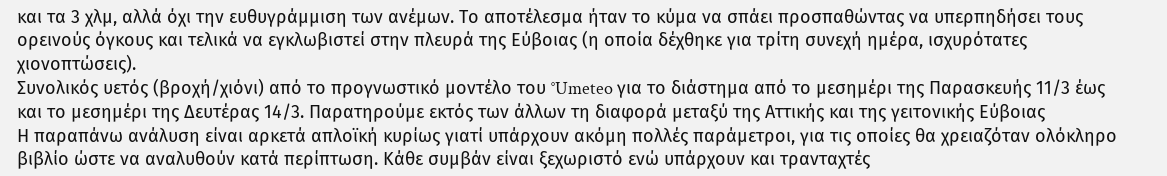και τα 3 χλμ, αλλά όχι την ευθυγράμμιση των ανέμων. Το αποτέλεσμα ήταν το κύμα να σπάει προσπαθώντας να υπερπηδήσει τους ορεινούς όγκους και τελικά να εγκλωβιστεί στην πλευρά της Εύβοιας (η οποία δέχθηκε για τρίτη συνεχή ημέρα, ισχυρότατες χιονοπτώσεις).
Συνολικός υετός (βροχή/χιόνι) από το προγνωστικό μοντέλο του °Umeteo για το διάστημα από το μεσημέρι της Παρασκευής 11/3 έως και το μεσημέρι της Δευτέρας 14/3. Παρατηρούμε εκτός των άλλων τη διαφορά μεταξύ της Αττικής και της γειτονικής Εύβοιας
Η παραπάνω ανάλυση είναι αρκετά απλοϊκή κυρίως γιατί υπάρχουν ακόμη πολλές παράμετροι, για τις οποίες θα χρειαζόταν ολόκληρο βιβλίο ώστε να αναλυθούν κατά περίπτωση. Κάθε συμβάν είναι ξεχωριστό ενώ υπάρχουν και τρανταχτές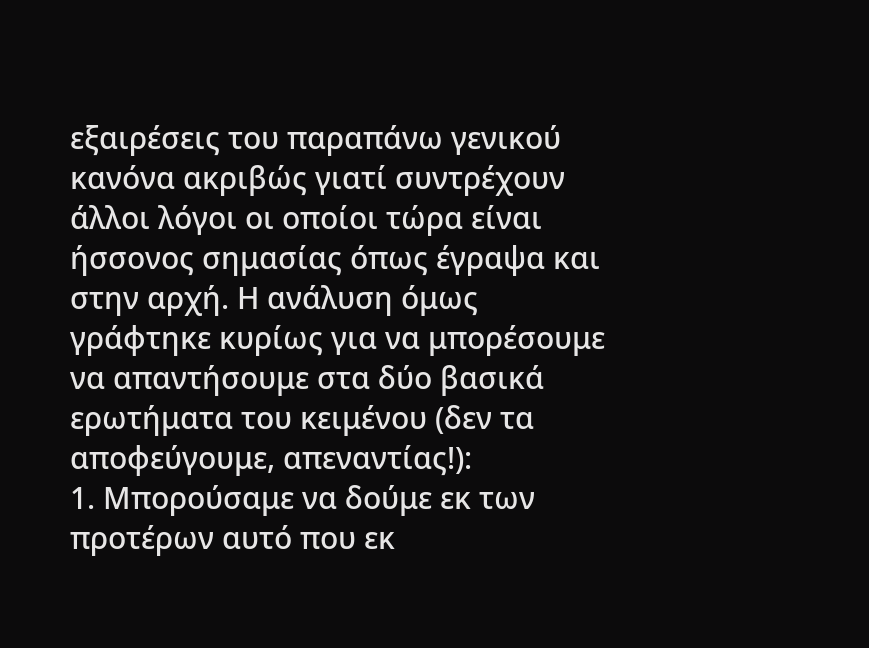εξαιρέσεις του παραπάνω γενικού κανόνα ακριβώς γιατί συντρέχουν άλλοι λόγοι οι οποίοι τώρα είναι ήσσονος σημασίας όπως έγραψα και στην αρχή. Η ανάλυση όμως γράφτηκε κυρίως για να μπορέσουμε να απαντήσουμε στα δύο βασικά ερωτήματα του κειμένου (δεν τα αποφεύγουμε, απεναντίας!):
1. Μπορούσαμε να δούμε εκ των προτέρων αυτό που εκ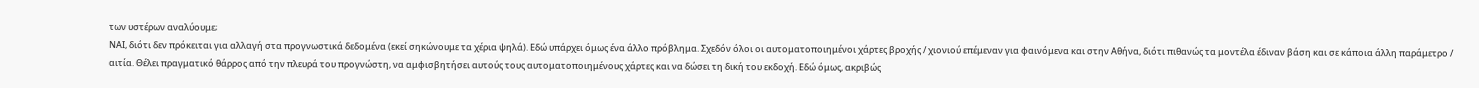των υστέρων αναλύουμε;
ΝΑΙ, διότι δεν πρόκειται για αλλαγή στα προγνωστικά δεδομένα (εκεί σηκώνουμε τα χέρια ψηλά). Εδώ υπάρχει όμως ένα άλλο πρόβλημα. Σχεδόν όλοι οι αυτοματοποιημένοι χάρτες βροχής / χιονιού επέμεναν για φαινόμενα και στην Αθήνα, διότι πιθανώς τα μοντέλα έδιναν βάση και σε κάποια άλλη παράμετρο / αιτία. Θέλει πραγματικό θάρρος από την πλευρά του προγνώστη, να αμφισβητήσει αυτούς τους αυτοματοποιημένους χάρτες και να δώσει τη δική του εκδοχή. Εδώ όμως, ακριβώς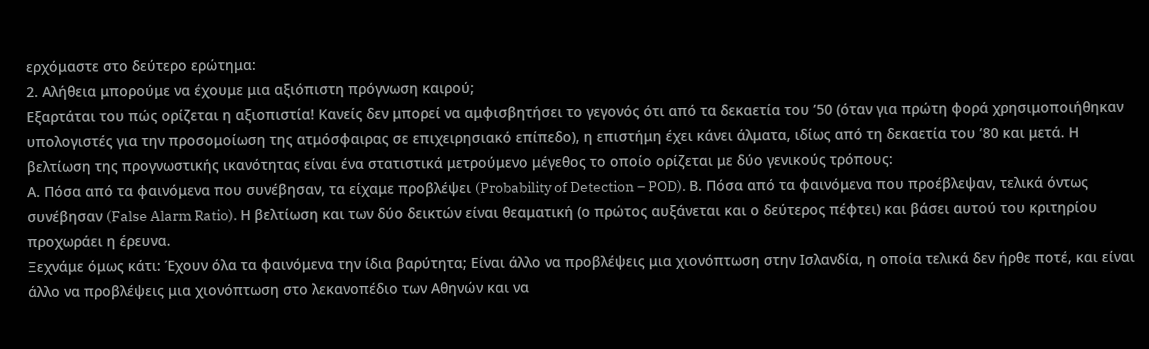ερχόμαστε στο δεύτερο ερώτημα:
2. Αλήθεια μπορούμε να έχουμε μια αξιόπιστη πρόγνωση καιρού;
Εξαρτάται του πώς ορίζεται η αξιοπιστία! Κανείς δεν μπορεί να αμφισβητήσει το γεγονός ότι από τα δεκαετία του ’50 (όταν για πρώτη φορά χρησιμοποιήθηκαν υπολογιστές για την προσομοίωση της ατμόσφαιρας σε επιχειρησιακό επίπεδο), η επιστήμη έχει κάνει άλματα, ιδίως από τη δεκαετία του ’80 και μετά. Η βελτίωση της προγνωστικής ικανότητας είναι ένα στατιστικά μετρούμενο μέγεθος το οποίο ορίζεται με δύο γενικούς τρόπους:
Α. Πόσα από τα φαινόμενα που συνέβησαν, τα είχαμε προβλέψει (Probability of Detection – POD). Β. Πόσα από τα φαινόμενα που προέβλεψαν, τελικά όντως συνέβησαν (False Alarm Ratio). Η βελτίωση και των δύο δεικτών είναι θεαματική (ο πρώτος αυξάνεται και ο δεύτερος πέφτει) και βάσει αυτού του κριτηρίου προχωράει η έρευνα.
Ξεχνάμε όμως κάτι: Έχουν όλα τα φαινόμενα την ίδια βαρύτητα; Είναι άλλο να προβλέψεις μια χιονόπτωση στην Ισλανδία, η οποία τελικά δεν ήρθε ποτέ, και είναι άλλο να προβλέψεις μια χιονόπτωση στο λεκανοπέδιο των Αθηνών και να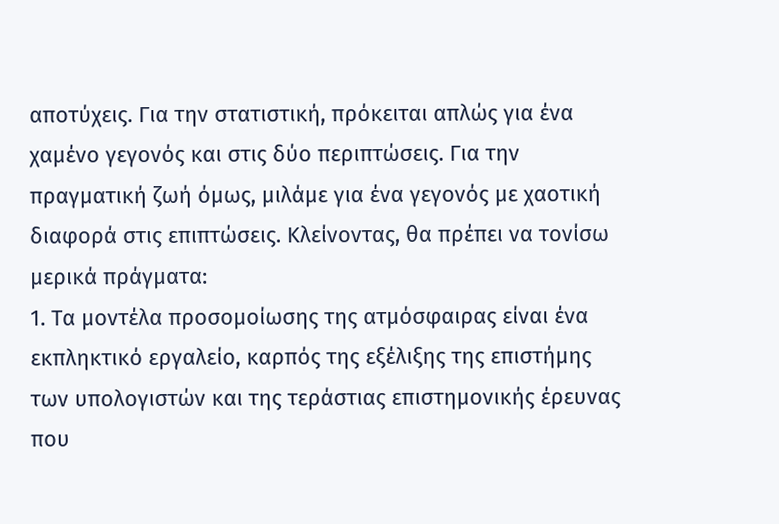αποτύχεις. Για την στατιστική, πρόκειται απλώς για ένα χαμένο γεγονός και στις δύο περιπτώσεις. Για την πραγματική ζωή όμως, μιλάμε για ένα γεγονός με χαοτική διαφορά στις επιπτώσεις. Κλείνοντας, θα πρέπει να τονίσω μερικά πράγματα:
1. Τα μοντέλα προσομοίωσης της ατμόσφαιρας είναι ένα εκπληκτικό εργαλείο, καρπός της εξέλιξης της επιστήμης των υπολογιστών και της τεράστιας επιστημονικής έρευνας που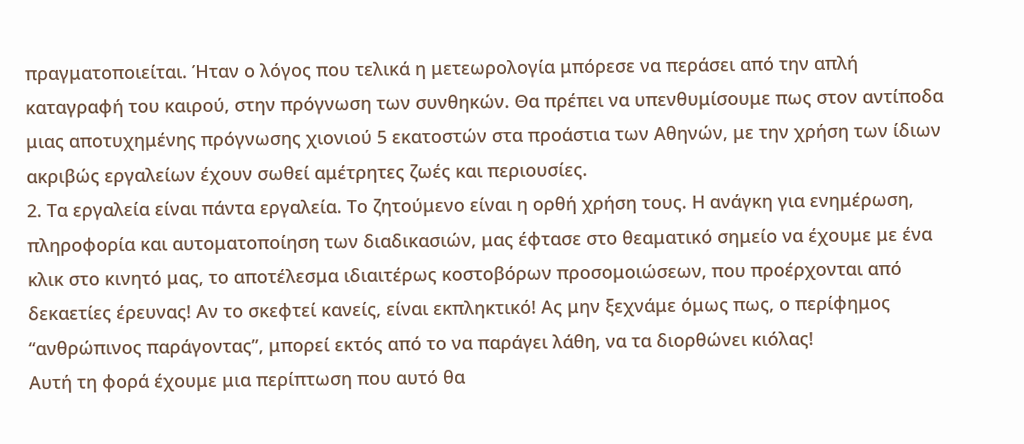πραγματοποιείται. Ήταν ο λόγος που τελικά η μετεωρολογία μπόρεσε να περάσει από την απλή καταγραφή του καιρού, στην πρόγνωση των συνθηκών. Θα πρέπει να υπενθυμίσουμε πως στον αντίποδα μιας αποτυχημένης πρόγνωσης χιονιού 5 εκατοστών στα προάστια των Αθηνών, με την χρήση των ίδιων ακριβώς εργαλείων έχουν σωθεί αμέτρητες ζωές και περιουσίες.
2. Τα εργαλεία είναι πάντα εργαλεία. Το ζητούμενο είναι η ορθή χρήση τους. Η ανάγκη για ενημέρωση, πληροφορία και αυτοματοποίηση των διαδικασιών, μας έφτασε στο θεαματικό σημείο να έχουμε με ένα κλικ στο κινητό μας, το αποτέλεσμα ιδιαιτέρως κοστοβόρων προσομοιώσεων, που προέρχονται από δεκαετίες έρευνας! Αν το σκεφτεί κανείς, είναι εκπληκτικό! Ας μην ξεχνάμε όμως πως, ο περίφημος “ανθρώπινος παράγοντας”, μπορεί εκτός από το να παράγει λάθη, να τα διορθώνει κιόλας!
Αυτή τη φορά έχουμε μια περίπτωση που αυτό θα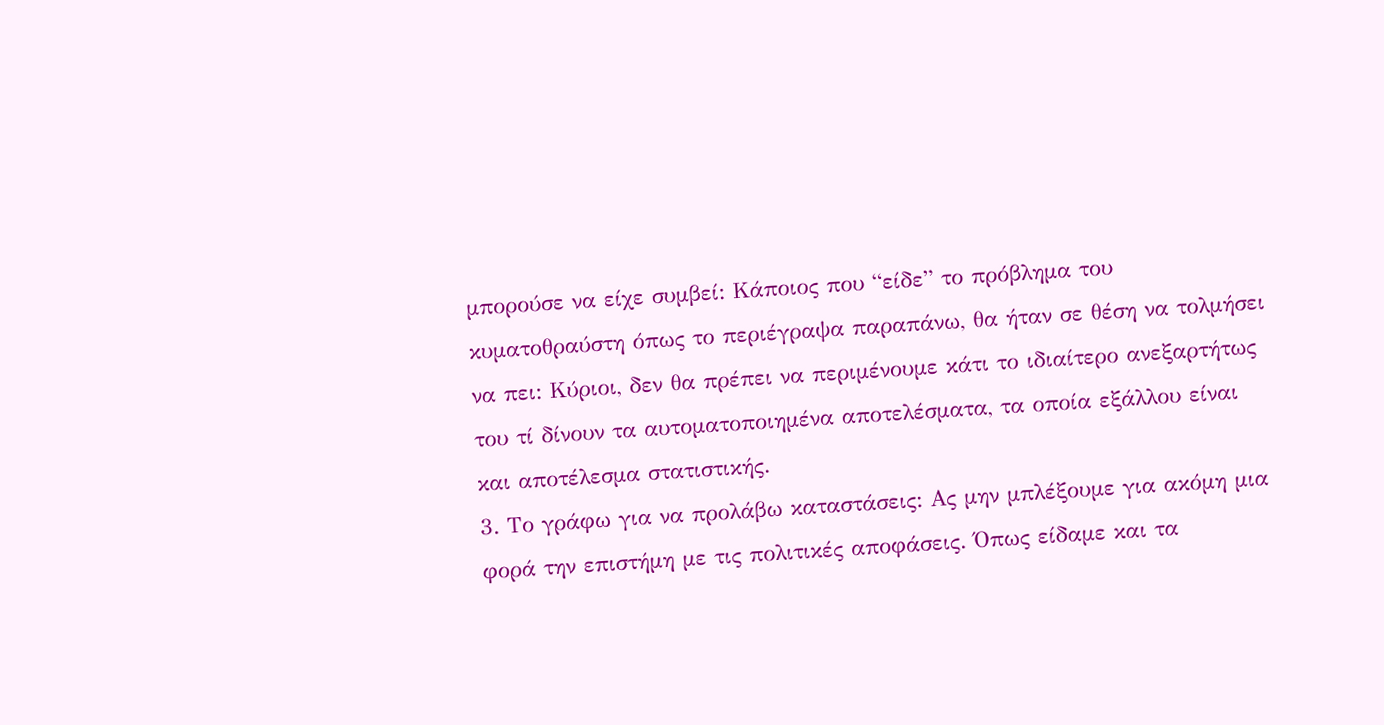μπορούσε να είχε συμβεί: Κάποιος που “είδε” το πρόβλημα του κυματοθραύστη όπως το περιέγραψα παραπάνω, θα ήταν σε θέση να τολμήσει να πει: Κύριοι, δεν θα πρέπει να περιμένουμε κάτι το ιδιαίτερο ανεξαρτήτως του τί δίνουν τα αυτοματοποιημένα αποτελέσματα, τα οποία εξάλλου είναι και αποτέλεσμα στατιστικής.
3. Το γράφω για να προλάβω καταστάσεις: Ας μην μπλέξουμε για ακόμη μια φορά την επιστήμη με τις πολιτικές αποφάσεις. Όπως είδαμε και τα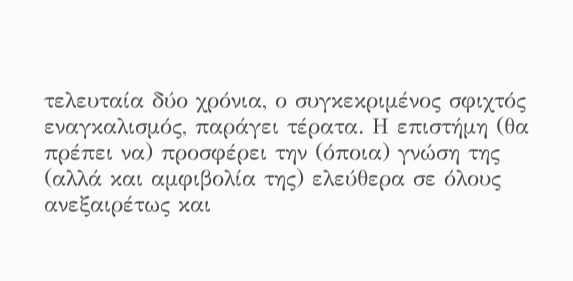τελευταία δύο χρόνια, ο συγκεκριμένος σφιχτός εναγκαλισμός, παράγει τέρατα. Η επιστήμη (θα πρέπει να) προσφέρει την (όποια) γνώση της (αλλά και αμφιβολία της) ελεύθερα σε όλους ανεξαιρέτως και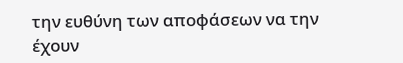την ευθύνη των αποφάσεων να την έχουν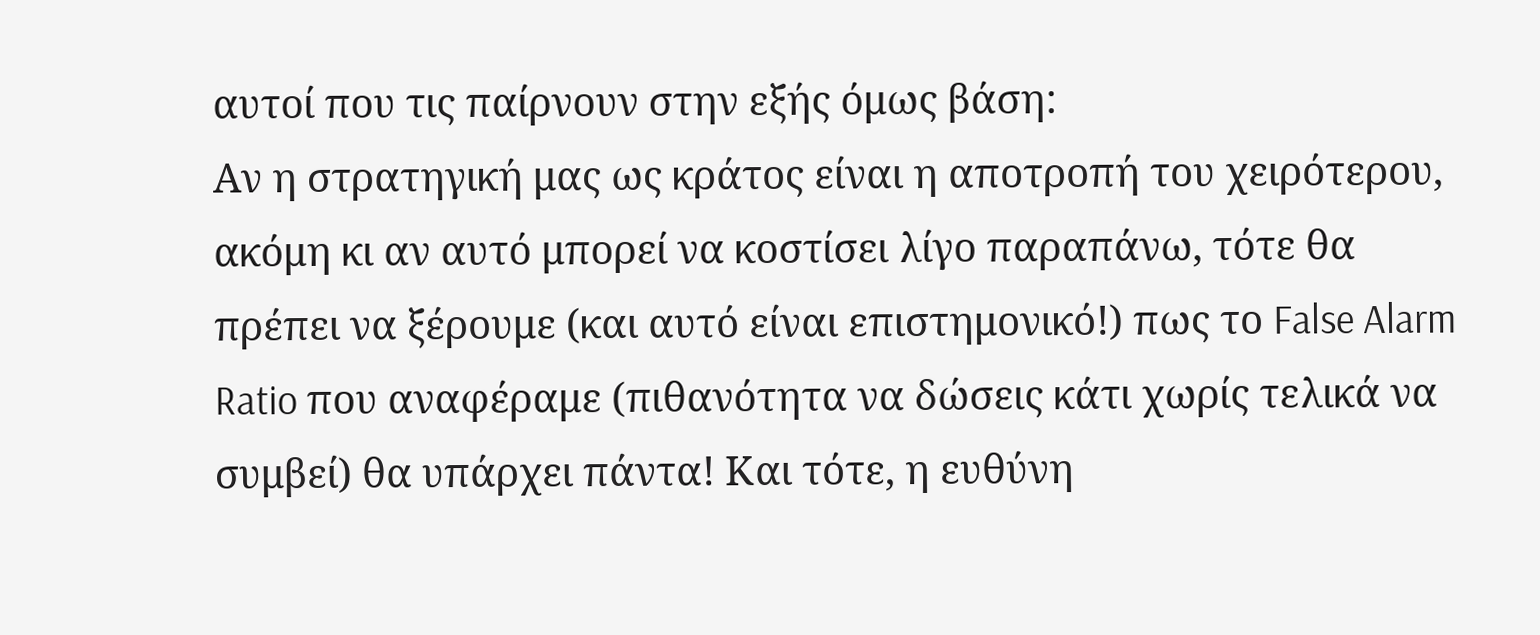αυτοί που τις παίρνουν στην εξής όμως βάση:
Αν η στρατηγική μας ως κράτος είναι η αποτροπή του χειρότερου, ακόμη κι αν αυτό μπορεί να κοστίσει λίγο παραπάνω, τότε θα πρέπει να ξέρουμε (και αυτό είναι επιστημονικό!) πως το False Alarm Ratio που αναφέραμε (πιθανότητα να δώσεις κάτι χωρίς τελικά να συμβεί) θα υπάρχει πάντα! Και τότε, η ευθύνη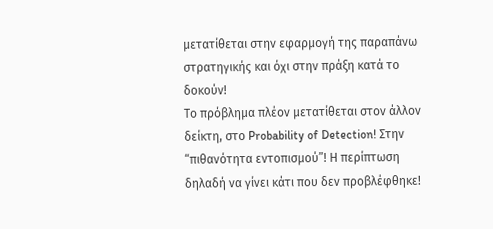μετατίθεται στην εφαρμογή της παραπάνω στρατηγικής και όχι στην πράξη κατά το δοκούν!
Το πρόβλημα πλέον μετατίθεται στον άλλον δείκτη, στο Probability of Detection! Στην “πιθανότητα εντοπισμού”! Η περίπτωση δηλαδή να γίνει κάτι που δεν προβλέφθηκε!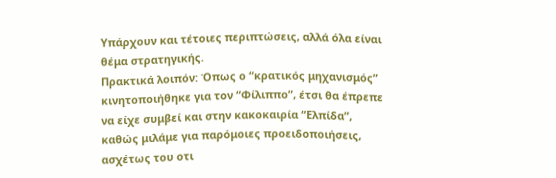Υπάρχουν και τέτοιες περιπτώσεις, αλλά όλα είναι θέμα στρατηγικής.
Πρακτικά λοιπόν: Όπως ο “κρατικός μηχανισμός” κινητοποιήθηκε για τον “Φίλιππο”, έτσι θα έπρεπε να είχε συμβεί και στην κακοκαιρία “Ελπίδα”, καθώς μιλάμε για παρόμοιες προειδοποιήσεις, ασχέτως του οτι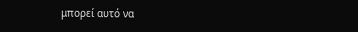μπορεί αυτό να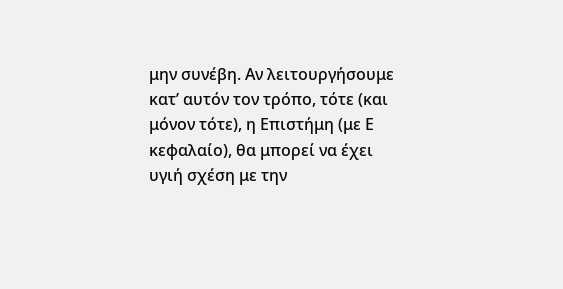μην συνέβη. Αν λειτουργήσουμε κατ’ αυτόν τον τρόπο, τότε (και μόνον τότε), η Επιστήμη (με Ε κεφαλαίο), θα μπορεί να έχει υγιή σχέση με την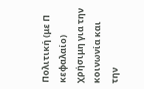Πολιτική (με Π κεφαλαίο) χρήσιμη για την κοινωνία και την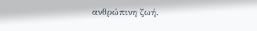ανθρώπινη ζωή.